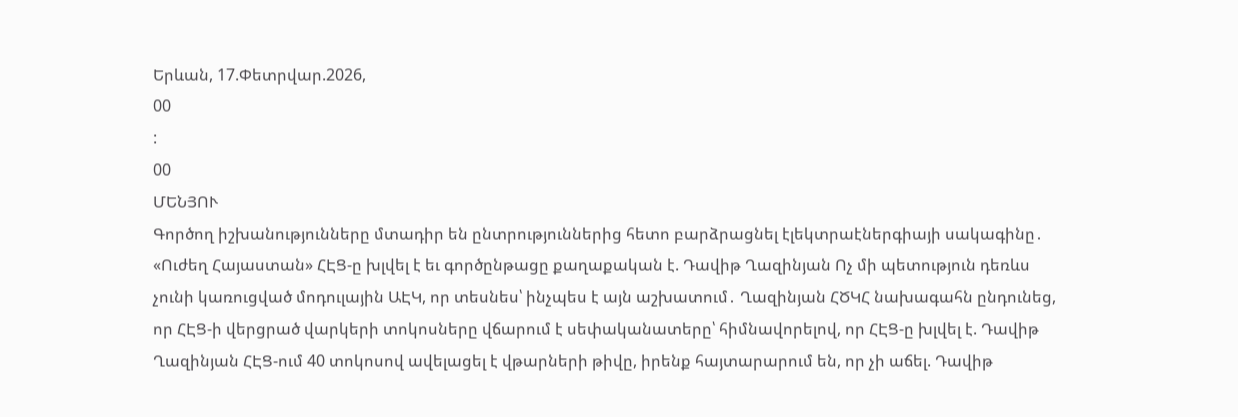Երևան, 17.Փետրվար.2026,
00
:
00
ՄԵՆՅՈՒ
Գործող իշխանությունները մտադիր են ընտրություններից հետո բարձրացնել էլեկտրաէներգիայի սակագինը․ «Ուժեղ Հայաստան» ՀԷՑ-ը խլվել է եւ գործընթացը քաղաքական է. Դավիթ Ղազինյան Ոչ մի պետություն դեռևս չունի կառուցված մոդուլային ԱԷԿ, որ տեսնես՝ ինչպես է այն աշխատում․ Ղազինյան ՀԾԿՀ նախագահն ընդունեց, որ ՀԷՑ-ի վերցրած վարկերի տոկոսները վճարում է սեփականատերը՝ հիմնավորելով, որ ՀԷՑ-ը խլվել է. Դավիթ Ղազինյան ՀԷՑ-ում 40 տոկոսով ավելացել է վթարների թիվը, իրենք հայտարարում են, որ չի աճել. Դավիթ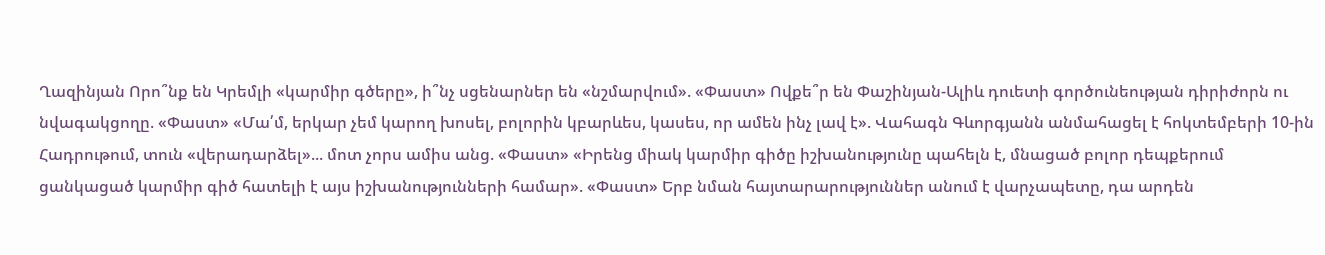Ղազինյան Որո՞նք են Կրեմլի «կարմիր գծերը», ի՞նչ սցենարներ են «նշմարվում». «Փաստ» Ովքե՞ր են Փաշինյան-Ալիև դուետի գործունեության դիրիժորն ու նվագակցողը. «Փաստ» «Մա՛մ, երկար չեմ կարող խոսել, բոլորին կբարևես, կասես, որ ամեն ինչ լավ է». Վահագն Գևորգյանն անմահացել է հոկտեմբերի 10-ին Հադրութում, տուն «վերադարձել»... մոտ չորս ամիս անց. «Փաստ» «Իրենց միակ կարմիր գիծը իշխանությունը պահելն է, մնացած բոլոր դեպքերում ցանկացած կարմիր գիծ հատելի է այս իշխանությունների համար». «Փաստ» Երբ նման հայտարարություններ անում է վարչապետը, դա արդեն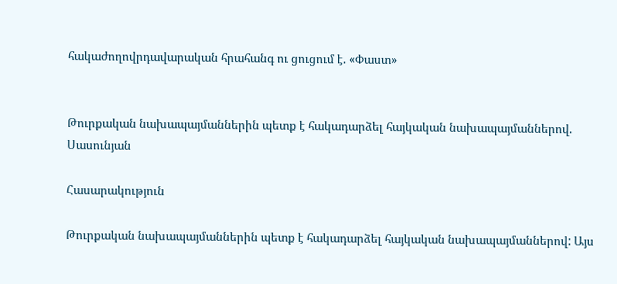հակաժողովրդավարական հրահանգ ու ցուցում է. «Փաստ»


Թուրքական նախապայմաններին պետք է հակադարձել հայկական նախապայմաններով. Սասունյան

Հասարակություն

Թուրքական նախապայմաններին պետք է հակադարձել հայկական նախապայմաններով: Այս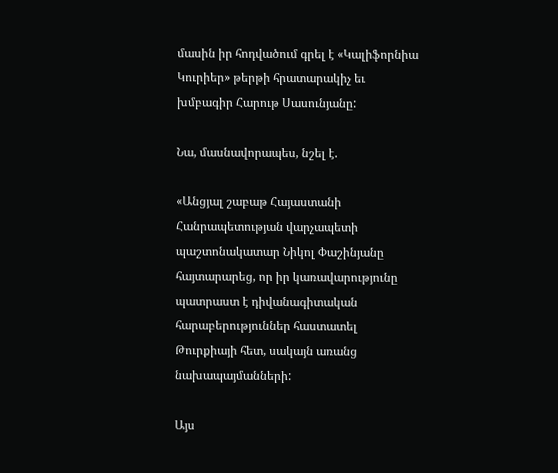մասին իր հոդվածում գրել է «Կալիֆորնիա Կուրիեր» թերթի հրատարակիչ եւ խմբագիր Հարութ Սասունյանը:

Նա, մասնավորապես, նշել է.

«Անցյալ շաբաթ Հայաստանի Հանրապետության վարչապետի պաշտոնակատար Նիկոլ Փաշինյանը հայտարարեց, որ իր կառավարությունը պատրաստ է դիվանագիտական հարաբերություններ հաստատել Թուրքիայի հետ, սակայն առանց նախապայմանների:

Այս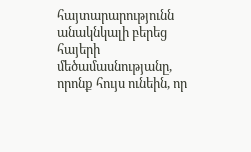հայտարարությունն անակնկալի բերեց հայերի մեծամասնությանը, որոնք հույս ունեին, որ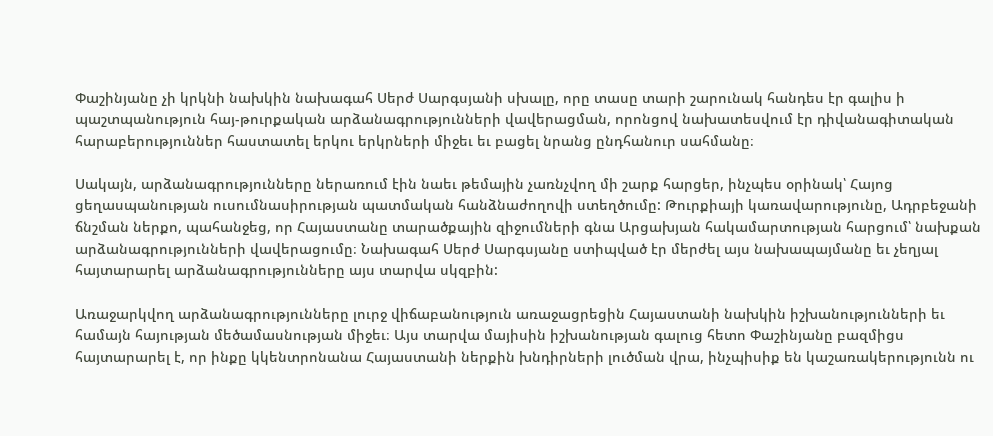Փաշինյանը չի կրկնի նախկին նախագահ Սերժ Սարգսյանի սխալը, որը տասը տարի շարունակ հանդես էր գալիս ի պաշտպանություն հայ-թուրքական արձանագրությունների վավերացման, որոնցով նախատեսվում էր դիվանագիտական հարաբերություններ հաստատել երկու երկրների միջեւ եւ բացել նրանց ընդհանուր սահմանը։

Սակայն, արձանագրությունները ներառում էին նաեւ թեմային չառնչվող մի շարք հարցեր, ինչպես օրինակ՝ Հայոց ցեղասպանության ուսումնասիրության պատմական հանձնաժողովի ստեղծումը: Թուրքիայի կառավարությունը, Ադրբեջանի ճնշման ներքո, պահանջեց, որ Հայաստանը տարածքային զիջումների գնա Արցախյան հակամարտության հարցում՝ նախքան արձանագրությունների վավերացումը։ Նախագահ Սերժ Սարգսյանը ստիպված էր մերժել այս նախապայմանը եւ չեղյալ հայտարարել արձանագրությունները այս տարվա սկզբին:

Առաջարկվող արձանագրությունները լուրջ վիճաբանություն առաջացրեցին Հայաստանի նախկին իշխանությունների եւ համայն հայության մեծամասնության միջեւ։ Այս տարվա մայիսին իշխանության գալուց հետո Փաշինյանը բազմիցս հայտարարել է, որ ինքը կկենտրոնանա Հայաստանի ներքին խնդիրների լուծման վրա, ինչպիսիք են կաշառակերությունն ու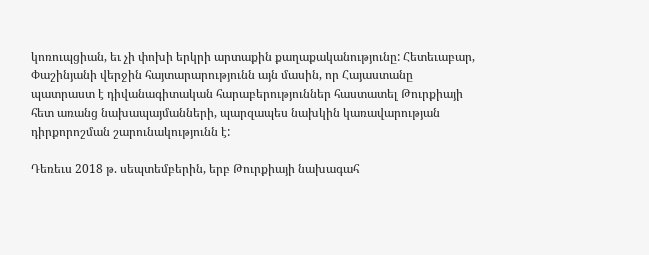կոռուպցիան, եւ չի փոխի երկրի արտաքին քաղաքականությունը: Հետեւաբար, Փաշինյանի վերջին հայտարարությունն այն մասին, որ Հայաստանը պատրաստ է դիվանագիտական հարաբերություններ հաստատել Թուրքիայի հետ առանց նախապայմանների, պարզապես նախկին կառավարության դիրքորոշման շարունակությունն է:

Դեռեւս 2018 թ. սեպտեմբերին, երբ Թուրքիայի նախագահ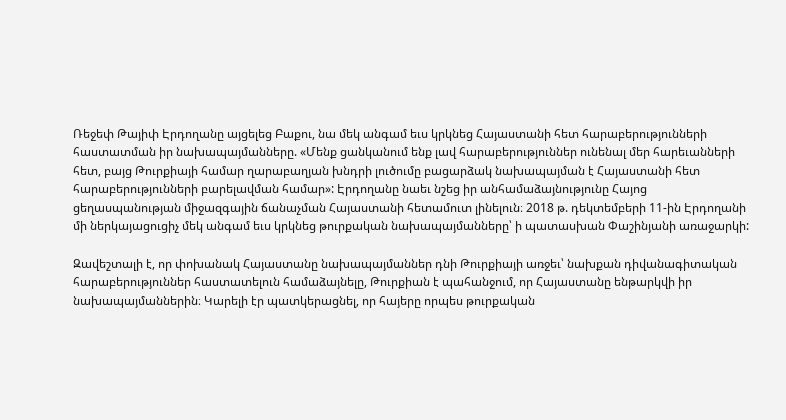Ռեջեփ Թայիփ Էրդողանը այցելեց Բաքու, նա մեկ անգամ եւս կրկնեց Հայաստանի հետ հարաբերությունների հաստատման իր նախապայմանները. «Մենք ցանկանում ենք լավ հարաբերություններ ունենալ մեր հարեւանների հետ, բայց Թուրքիայի համար ղարաբաղյան խնդրի լուծումը բացարձակ նախապայման է Հայաստանի հետ հարաբերությունների բարելավման համար»: Էրդողանը նաեւ նշեց իր անհամաձայնությունը Հայոց ցեղասպանության միջազգային ճանաչման Հայաստանի հետամուտ լինելուն։ 2018 թ. դեկտեմբերի 11-ին Էրդողանի մի ներկայացուցիչ մեկ անգամ եւս կրկնեց թուրքական նախապայմանները՝ ի պատասխան Փաշինյանի առաջարկի:

Զավեշտալի է, որ փոխանակ Հայաստանը նախապայմաններ դնի Թուրքիայի առջեւ՝ նախքան դիվանագիտական հարաբերություններ հաստատելուն համաձայնելը, Թուրքիան է պահանջում, որ Հայաստանը ենթարկվի իր նախապայմաններին։ Կարելի էր պատկերացնել, որ հայերը որպես թուրքական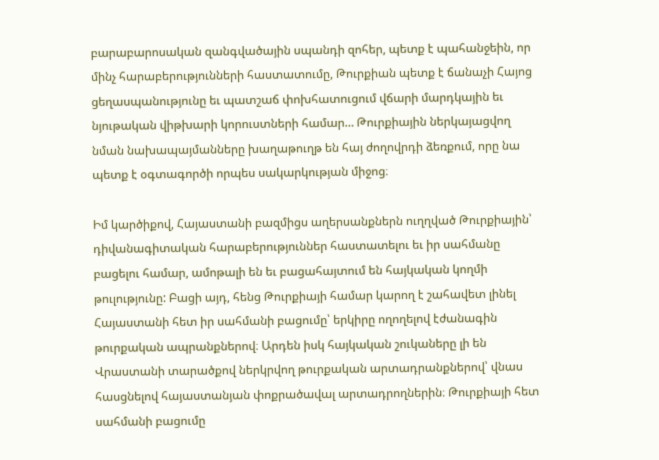բարաբարոսական զանգվածային սպանդի զոհեր, պետք է պահանջեին, որ մինչ հարաբերությունների հաստատումը, Թուրքիան պետք է ճանաչի Հայոց ցեղասպանությունը եւ պատշաճ փոխհատուցում վճարի մարդկային եւ նյութական վիթխարի կորուստների համար… Թուրքիային ներկայացվող նման նախապայմանները խաղաթուղթ են հայ ժողովրդի ձեռքում, որը նա պետք է օգտագործի որպես սակարկության միջոց։

Իմ կարծիքով, Հայաստանի բազմիցս աղերսանքներն ուղղված Թուրքիային՝  դիվանագիտական հարաբերություններ հաստատելու եւ իր սահմանը բացելու համար, ամոթալի են եւ բացահայտում են հայկական կողմի թուլությունը: Բացի այդ, հենց Թուրքիայի համար կարող է շահավետ լինել Հայաստանի հետ իր սահմանի բացումը՝ երկիրը ողողելով էժանագին թուրքական ապրանքներով։ Արդեն իսկ հայկական շուկաները լի են Վրաստանի տարածքով ներկրվող թուրքական արտադրանքներով՝ վնաս հասցնելով հայաստանյան փոքրածավալ արտադրողներին։ Թուրքիայի հետ սահմանի բացումը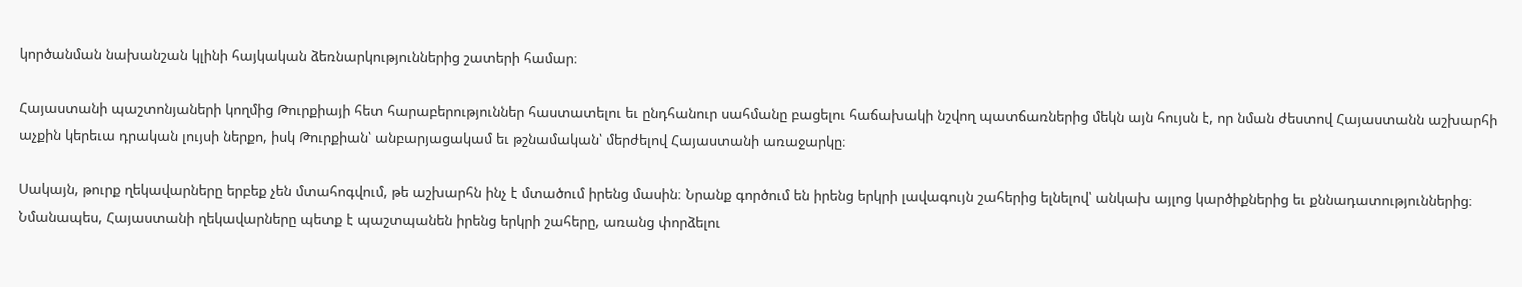կործանման նախանշան կլինի հայկական ձեռնարկություններից շատերի համար։

Հայաստանի պաշտոնյաների կողմից Թուրքիայի հետ հարաբերություններ հաստատելու եւ ընդհանուր սահմանը բացելու հաճախակի նշվող պատճառներից մեկն այն հույսն է, որ նման ժեստով Հայաստանն աշխարհի աչքին կերեւա դրական լույսի ներքո, իսկ Թուրքիան՝ անբարյացակամ եւ թշնամական՝ մերժելով Հայաստանի առաջարկը։

Սակայն, թուրք ղեկավարները երբեք չեն մտահոգվում, թե աշխարհն ինչ է մտածում իրենց մասին։ Նրանք գործում են իրենց երկրի լավագույն շահերից ելնելով՝ անկախ այլոց կարծիքներից եւ քննադատություններից։ Նմանապես, Հայաստանի ղեկավարները պետք է պաշտպանեն իրենց երկրի շահերը, առանց փորձելու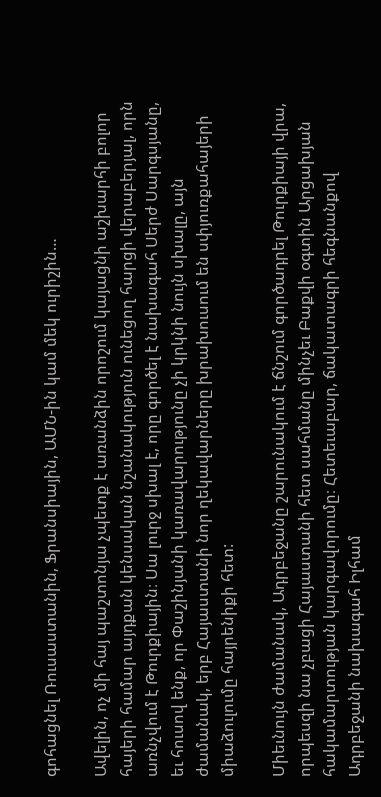գոհացնել Ռուսաստանին, Ֆրանսիային, ԱՄՆ-ին կամ մեկ ուրիշին…

Ավելին, ոչ մի հայ պաշտոնյա չպետք է առանձին որոշում կայացնի աշխարհի բոլոր հայերի համար այդքան կենսական նշանակություն ունեցող հարցի վերաբերյալ, որն առնչվում է Թուրքիային։ Սա լուրջ սխալ է, որը գործել է նախագահ Սերժ Սարգսյանը, եւ հուսով ենք, որ Փաշինյանի կառավարությունը չի կրկնի նույն սխալը, այն ժամանակ, երբ Հայաստանի նոր ղեկավարները խրախուսում են սփյուռքահայերի միաձուլումը հայրենիքի հետ:

Միեւնույն ժամանակ, Ադրբեջանը շարունակում է ճնշում գործադրել Թուրքիայի վրա, որպեսզի նա չբացի Հայաստանի հետ սահմանը մինչեւ Բաքվի օգտին Արցախյան հակամարտության կարգավորումը։ Հետեւաբար, ճակատագրի հեգնանքով Ադրբեջանի նախագահ Իլհամ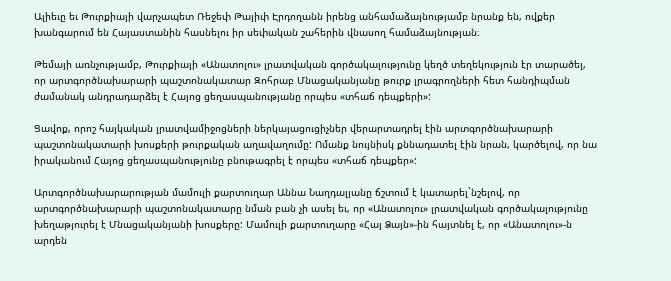Ալիեւը եւ Թուրքիայի վարչապետ Ռեջեփ Թայիփ Էրդողանն իրենց անհամաձայնությամբ նրանք են, ովքեր խանգարում են Հայաստանին հասնելու իր սեփական շահերին վնասող համաձայնության։

Թեմայի առնչությամբ, Թուրքիայի «Անատոլու» լրատվական գործակալությունը կեղծ տեղեկություն էր տարածել, որ արտգործնախարարի պաշտոնակատար Զոհրաբ Մնացականյանը թուրք լրագրողների հետ հանդիպման ժամանակ անդրադարձել է Հայոց ցեղասպանությանը որպես «տհաճ դեպքերի»:

Ցավոք, որոշ հայկական լրատվամիջոցների ներկայացուցիչներ վերարտադրել էին արտգործնախարարի պաշտոնակատարի խոսքերի թուրքական աղավաղումը: Ոմանք նույնիսկ քննադատել էին նրան, կարծելով, որ նա իրականում Հայոց ցեղասպանությունը բնութագրել է որպես «տհաճ դեպքեր»:

Արտգործնախարարության մամուլի քարտուղար Աննա Նաղդալյանը ճշտում է կատարել`նշելով, որ արտգործնախարարի պաշտոնակատարը նման բան չի ասել եւ, որ «Անատոլու» լրատվական գործակալությունը խեղաթյուրել է Մնացականյանի խոսքերը: Մամուլի քարտուղարը «Հայ Ձայն»-ին հայտնել է, որ «Անատոլու»-ն արդեն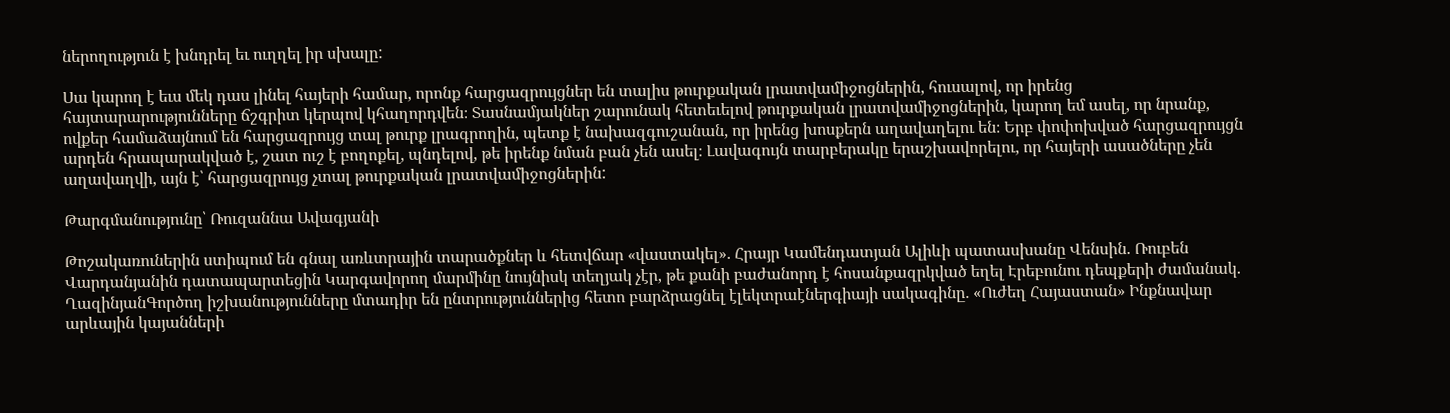ներողություն է խնդրել եւ ուղղել իր սխալը:

Սա կարող է եւս մեկ դաս լինել հայերի համար, որոնք հարցազրույցներ են տալիս թուրքական լրատվամիջոցներին, հուսալով, որ իրենց հայտարարությունները ճշգրիտ կերպով կհաղորդվեն։ Տասնամյակներ շարունակ հետեւելով թուրքական լրատվամիջոցներին, կարող եմ ասել, որ նրանք, ովքեր համաձայնում են հարցազրույց տալ թուրք լրագրողին, պետք է նախազգուշանան, որ իրենց խոսքերն աղավաղելու են։ Երբ փոփոխված հարցազրույցն արդեն հրապարակված է, շատ ուշ է բողոքել, պնդելով, թե իրենք նման բան չեն ասել։ Լավագույն տարբերակը երաշխավորելու, որ հայերի ասածները չեն աղավաղվի, այն է՝ հարցազրույց չտալ թուրքական լրատվամիջոցներին:

Թարգմանությունը՝ Ռուզաննա Ավագյանի

Թոշակառուներին ստիպում են գնալ առևտրային տարածքներ և հետվճար «վաստակել»․ Հրայր Կամենդատյան Ալիևի պատասխանը Վենսին. Ռուբեն Վարդանյանին դատապարտեցին Կարգավորող մարմինը նույնիսկ տեղյակ չէր, թե քանի բաժանորդ է հոսանքազրկված եղել Էրեբունու դեպքերի ժամանակ. ՂազինյանԳործող իշխանությունները մտադիր են ընտրություններից հետո բարձրացնել էլեկտրաէներգիայի սակագինը․ «Ուժեղ Հայաստան» Ինքնավար արևային կայանների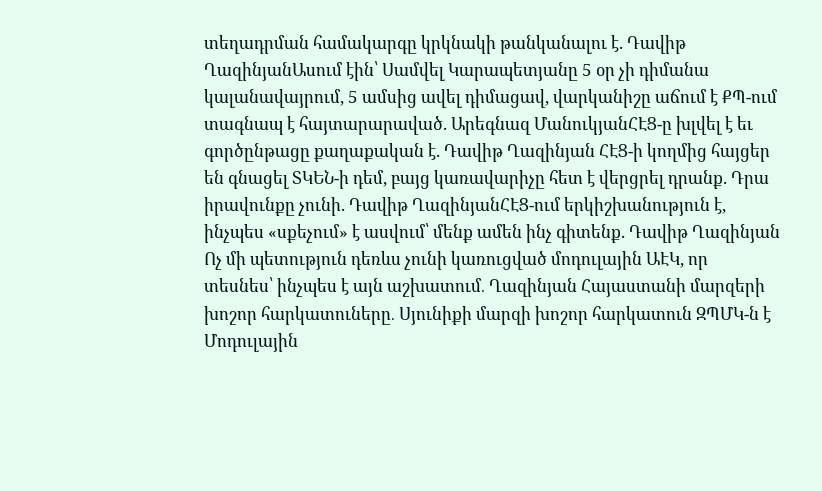տեղադրման համակարգը կրկնակի թանկանալու է. Դավիթ ՂազինյանԱսում էին՝ Սամվել Կարապետյանը 5 օր չի դիմանա կալանավայրում, 5 ամսից ավել դիմացավ, վարկանիշը աճում է ՔՊ-ում տագնապ է հայտարարաված. Արեգնազ ՄանուկյանՀԷՑ-ը խլվել է եւ գործընթացը քաղաքական է. Դավիթ Ղազինյան ՀԷՑ-ի կողմից հայցեր են գնացել ՏԿԵՆ-ի դեմ, բայց կառավարիչը հետ է վերցրել դրանք. Դրա իրավունքը չունի. Դավիթ ՂազինյանՀԷՑ-ում երկիշխանություն է, ինչպես «սքեչում» է ասվում՝ մենք ամեն ինչ գիտենք. Դավիթ Ղազինյան Ոչ մի պետություն դեռևս չունի կառուցված մոդուլային ԱԷԿ, որ տեսնես՝ ինչպես է այն աշխատում․ Ղազինյան Հայաստանի մարզերի խոշոր հարկատուները․ Սյունիքի մարզի խոշոր հարկատուն ԶՊՄԿ-ն է Մոդուլային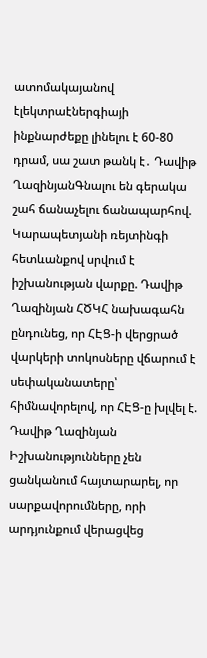ատոմակայանով էլեկտրաէներգիայի ինքնարժեքը լինելու է 60-80 դրամ, սա շատ թանկ է․ Դավիթ ՂազինյանԳնալու են գերակա շահ ճանաչելու ճանապարհով. Կարապետյանի ռեյտինգի հետևանքով սրվում է իշխանության վարքը. Դավիթ Ղազինյան ՀԾԿՀ նախագահն ընդունեց, որ ՀԷՑ-ի վերցրած վարկերի տոկոսները վճարում է սեփականատերը՝ հիմնավորելով, որ ՀԷՑ-ը խլվել է. Դավիթ Ղազինյան Իշխանությունները չեն ցանկանում հայտարարել, որ սարքավորումները, որի արդյունքում վերացվեց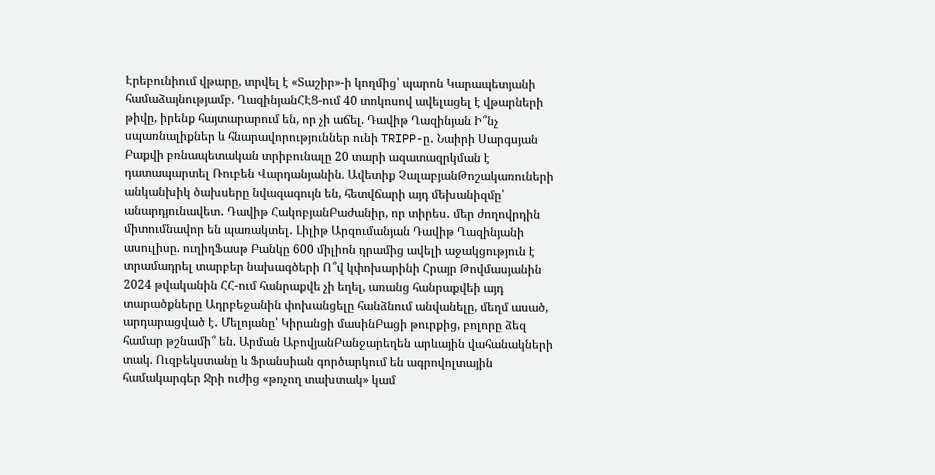Էրեբունիում վթարը, տրվել է «Տաշիր»-ի կողմից՝ պարոն Կարապետյանի համաձայնությամբ. ՂազինյանՀԷՑ-ում 40 տոկոսով ավելացել է վթարների թիվը, իրենք հայտարարում են, որ չի աճել. Դավիթ Ղազինյան Ի՞նչ սպառնալիքներ և հնարավորություններ ունի TRIPP-ը․ Նաիրի Սարգսյան Բաքվի բռնապետական տրիբունալը 20 տարի ազատազրկման է դատապարտել Ռուբեն Վարդանյանին. Ավետիք ՉալաբյանԹոշակառուների անկանխիկ ծախսերը նվազագույն են, հետվճարի այդ մեխանիզմը՝ անարդյունավետ․ Դավիթ ՀակոբյանԲաժանիր, որ տիրես․ մեր ժողովրդին միտումնավոր են պառակտել․ Լիլիթ Արզումանյան Դավիթ Ղազինյանի ասուլիսը. ուղիղՖասթ Բանկը 600 միլիոն դրամից ավելի աջակցություն է տրամադրել տարբեր նախագծերի Ո՞վ կփոխարինի Հրայր Թովմասյանին 2024 թվականին ՀՀ-ում հանրաքվե չի եղել, առանց հանրաքվեի այդ տարածքները Ադրբեջանին փոխանցելը հանձնում անվանելը, մեղմ ասած, արդարացված է․ Մելոյանը՝ Կիրանցի մասինԲացի թուրքից, բոլորը ձեզ համար թշնամի՞ են. Արման ԱբովյանԲանջարեղեն արևային վահանակների տակ. Ուզբեկստանը և Ֆրանսիան գործարկում են ագրովոլտային համակարգեր Ջրի ուժից «թռչող տախտակ» կամ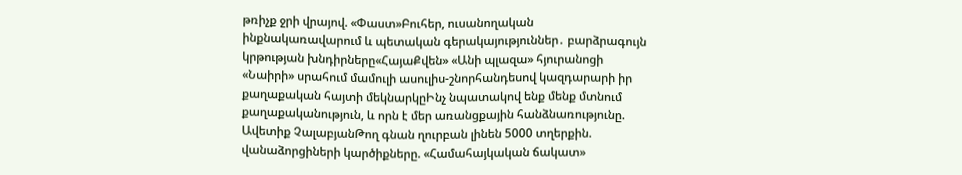թռիչք ջրի վրայով. «Փաստ»Բուհեր, ուսանողական ինքնակառավարում և պետական գերակայություններ․ բարձրագույն կրթության խնդիրները«ՀայաՔվեն» «Անի պլազա» հյուրանոցի «Նաիրի» սրահում մամուլի ասուլիս-շնորհանդեսով կազդարարի իր քաղաքական հայտի մեկնարկըԻնչ նպատակով ենք մենք մտնում քաղաքականություն, և որն է մեր առանցքային հանձնառությունը. Ավետիք ՉալաբյանԹող գնան ղուրբան լինեն 5000 տղերքին. վանաձորցիների կարծիքները. «Համահայկական ճակատ»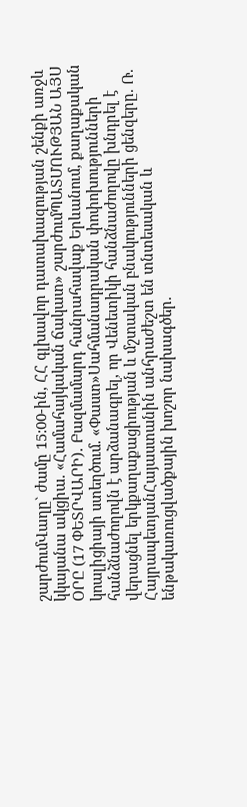շարժումՎաղը` ժամը 15:00-ին, ՀՀ գլխավոր դատախազության շենքի առջև կկայանա ակցիա. «Համահայկական ճակատ» շարժումՊԱՏՄՈՒԹՅԱՆ ԱՅՍ ՕՐԸ (17 ՓԵՏՐՎԱՐԻ)․ Բազմամարդ հանրահավաք Երևանում, քաղաքական կոալիցիայի ստեղծում. «Փաստ»Սահմանադրական փոփոխությունների հանձնաժողովն է արձանագրել, որ Վենետիկի հանձնաժողովը խնդրել է վերացնել երկքաղաքացիության և մշտական բնակությունների ցենզերը. Ռ. ՀայրապետյանՀայաստանին անհրաժեշտ են տնտեսական և ենթակառուցվածքային խոշոր նախագծեր.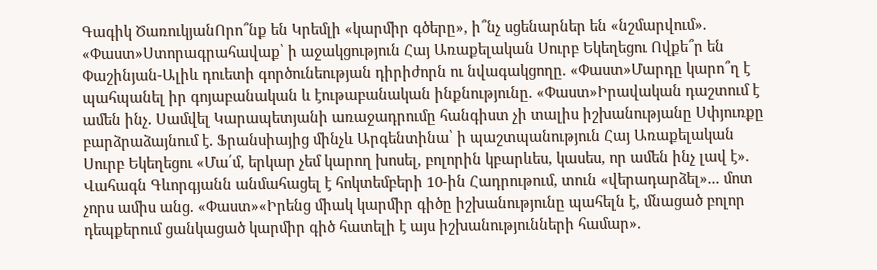Գագիկ ԾառուկյանՈրո՞նք են Կրեմլի «կարմիր գծերը», ի՞նչ սցենարներ են «նշմարվում». «Փաստ»Ստորագրահավաք՝ ի աջակցություն Հայ Առաքելական Սուրբ Եկեղեցու Ովքե՞ր են Փաշինյան-Ալիև դուետի գործունեության դիրիժորն ու նվագակցողը. «Փաստ»Մարդը կարո՞ղ է պահպանել իր գոյաբանական և էութաբանական ինքնությունը. «Փաստ»Իրավական դաշտում է ամեն ինչ․ Սամվել Կարապետյանի առաջադրումը հանգիստ չի տալիս իշխանությանը Սփյուռքը բարձրաձայնում է․ Ֆրանսիայից մինչև Արգենտինա՝ ի պաշտպանություն Հայ Առաքելական Սուրբ Եկեղեցու «Մա՛մ, երկար չեմ կարող խոսել, բոլորին կբարևես, կասես, որ ամեն ինչ լավ է». Վահագն Գևորգյանն անմահացել է հոկտեմբերի 10-ին Հադրութում, տուն «վերադարձել»... մոտ չորս ամիս անց. «Փաստ»«Իրենց միակ կարմիր գիծը իշխանությունը պահելն է, մնացած բոլոր դեպքերում ցանկացած կարմիր գիծ հատելի է այս իշխանությունների համար».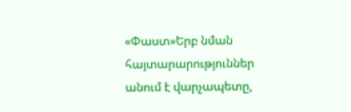«Փաստ»Երբ նման հայտարարություններ անում է վարչապետը,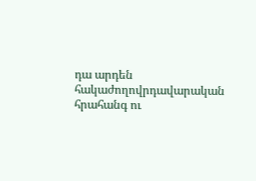դա արդեն հակաժողովրդավարական հրահանգ ու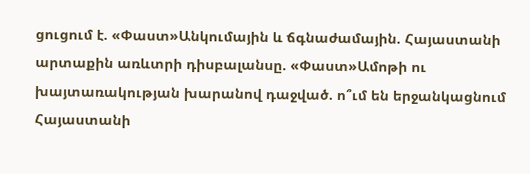ցուցում է. «Փաստ»Անկումային և ճգնաժամային. Հայաստանի արտաքին առևտրի դիսբալանսը. «Փաստ»Ամոթի ու խայտառակության խարանով դաջված. ո՞ւմ են երջանկացնում Հայաստանի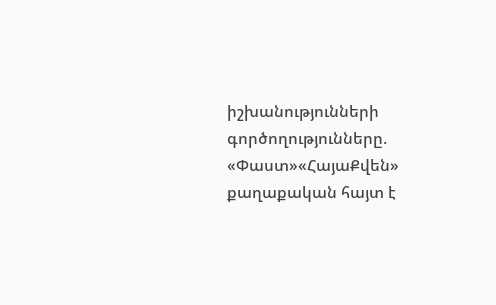իշխանությունների գործողությունները. «Փաստ»«ՀայաՔվեն» քաղաքական հայտ է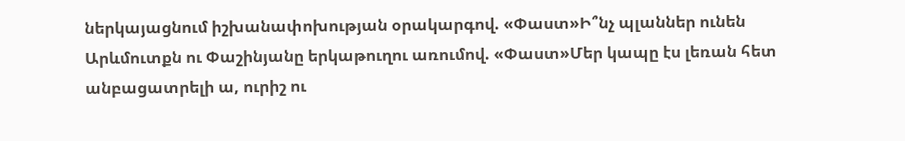ներկայացնում իշխանափոխության օրակարգով. «Փաստ»Ի՞նչ պլաններ ունեն Արևմուտքն ու Փաշինյանը երկաթուղու առումով. «Փաստ»Մեր կապը էս լեռան հետ անբացատրելի ա, ուրիշ ու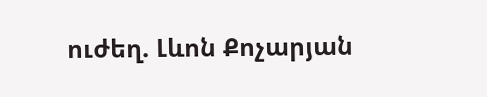ուժեղ. Լևոն Քոչարյան